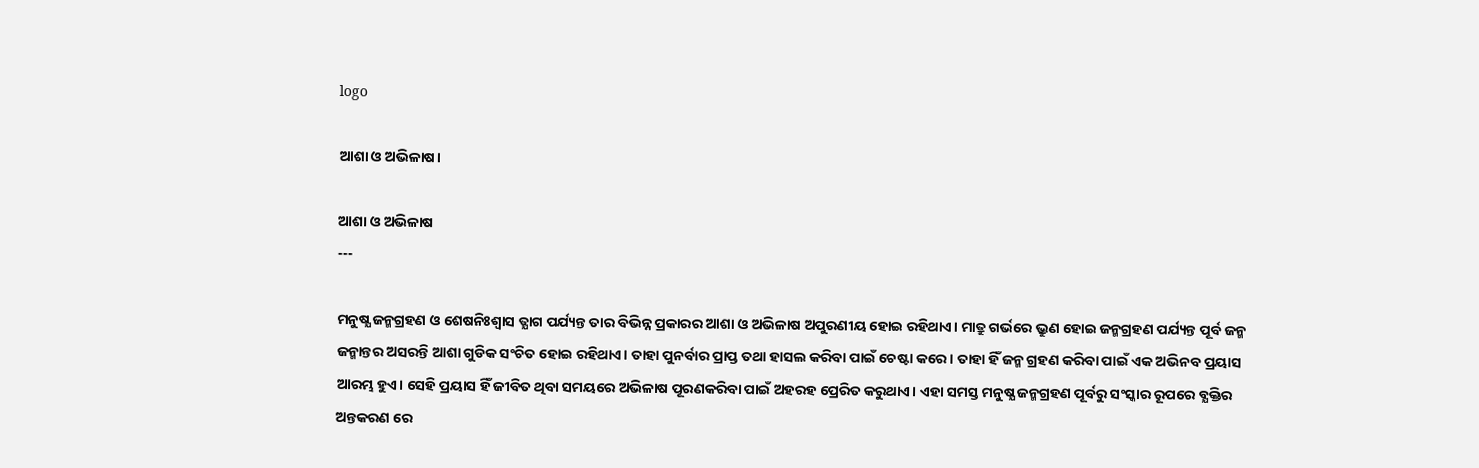logo

ଆଶା ଓ ଅଭିଳାଷ।

ଆଶା ଓ ଅଭିଳାଷ
---

ମନୁଷ୍ଯ ଜନ୍ମଗ୍ରହଣ ଓ ଶେଷନିଃଶ୍ଵାସ ତ୍ଯାଗ ପର୍ଯ୍ୟନ୍ତ ତାର ବିଭିନ୍ନ ପ୍ରକାରର ଆଶା ଓ ଅଭିଳାଷ ଅପୁରଣୀୟ ହୋଇ ରହିଥାଏ। ମାତ୍ରୁ ଗର୍ଭରେ ଭ୍ରୁଣ ହୋଇ ଜନ୍ମଗ୍ରହଣ ପର୍ଯ୍ୟନ୍ତ ପୂର୍ବ ଜନ୍ମ ଜନ୍ମାନ୍ତର ଅସରନ୍ତି ଆଶା ଗୁଡିକ ସଂଚିତ ହୋଇ ରହିଥାଏ। ତାହା ପୁନର୍ବାର ପ୍ରାପ୍ତ ତଥା ହାସଲ କରିବା ପାଇଁ ଚେଷ୍ଟା କରେ। ତାହା ହିଁ ଜନ୍ମ ଗ୍ରହଣ କରିବା ପାଇଁ ଏକ ଅଭିନବ ପ୍ରୟାସ ଆରମ୍ଭ ହୁଏ। ସେହି ପ୍ରୟାସ ହିଁ ଜୀବିତ ଥିବା ସମୟରେ ଅଭିଳାଷ ପୂରଣକରିବା ପାଇଁ ଅହରହ ପ୍ରେରିତ କରୁଥାଏ। ଏହା ସମସ୍ତ ମନୁଷ୍ଯ ଜନ୍ମଗ୍ରହଣ ପୂର୍ବରୁ ସଂସ୍କାର ରୂପରେ ବ୍ଯକ୍ତିର ଅନ୍ତକରଣ ରେ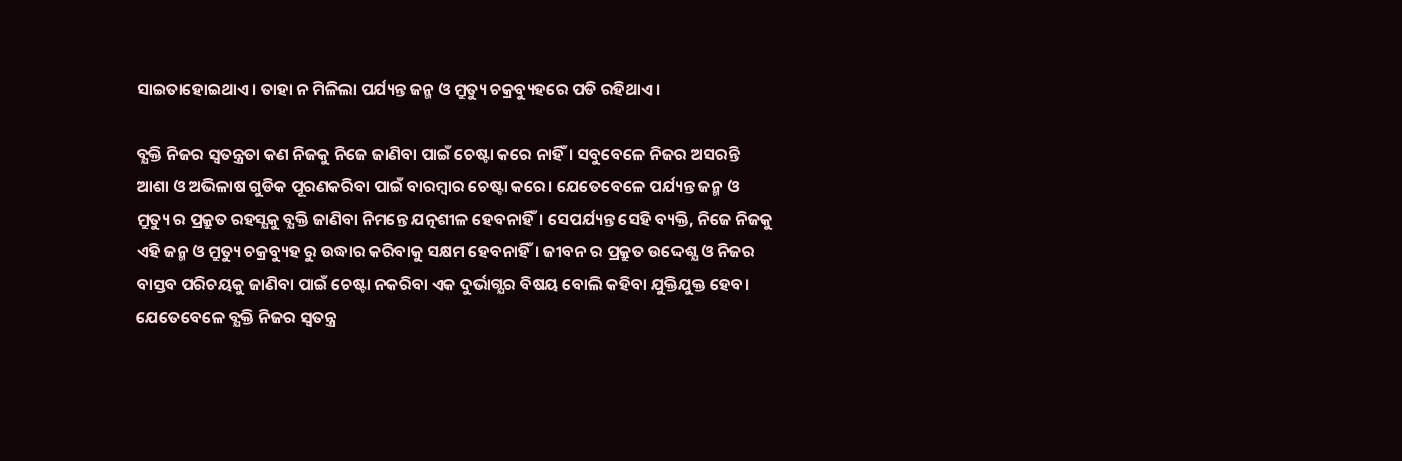ସାଇତାହୋଇଥାଏ। ତାହା ନ ମିଳିଲା ପର୍ଯ୍ୟନ୍ତ ଜନ୍ମ ଓ ମ୍ରୁତ୍ୟୁ ଚକ୍ରବ୍ୟୁହରେ ପଡି ରହିଥାଏ।

ବ୍ଯକ୍ତି ନିଜର ସ୍ବତନ୍ତ୍ରତା କଣ ନିଜକୁ ନିଜେ ଜାଣିବା ପାଇଁ ଚେଷ୍ଟା କରେ ନାହିଁ। ସବୁବେଳେ ନିଜର ଅସରନ୍ତି ଆଶା ଓ ଅଭିଳାଷ ଗୁଡିକ ପୂରଣକରିବା ପାଇଁ ବାରମ୍ବାର ଚେଷ୍ଟା କରେ। ଯେତେବେଳେ ପର୍ଯ୍ୟନ୍ତ ଜନ୍ମ ଓ ମ୍ରୁତ୍ୟୁ ର ପ୍ରକ୍ରୁତ ରହସ୍ଯକୁ ବ୍ଯକ୍ତି ଜାଣିବା ନିମନ୍ତେ ଯତ୍ନଶୀଳ ହେବନାହିଁ। ସେପର୍ଯ୍ୟନ୍ତ ସେହି ବ୍ୟକ୍ତି, ନିଜେ ନିଜକୁ ଏହି ଜନ୍ମ ଓ ମ୍ରୁତ୍ୟୁ ଚକ୍ରବ୍ୟୁହ ରୁ ଉଦ୍ଧାର କରିବାକୁ ସକ୍ଷମ ହେବନାହିଁ। ଜୀବନ ର ପ୍ରକ୍ରୁତ ଉଦ୍ଦେଶ୍ଯ ଓ ନିଜର ବାସ୍ତବ ପରିଚୟକୁ ଜାଣିବା ପାଇଁ ଚେଷ୍ଟା ନକରିବା ଏକ ଦୁର୍ଭାଗ୍ଯର ବିଷୟ ବୋଲି କହିବା ଯୁକ୍ତିଯୁକ୍ତ ହେବ। ଯେତେବେଳେ ବ୍ଯକ୍ତି ନିଜର ସ୍ବତନ୍ତ୍ର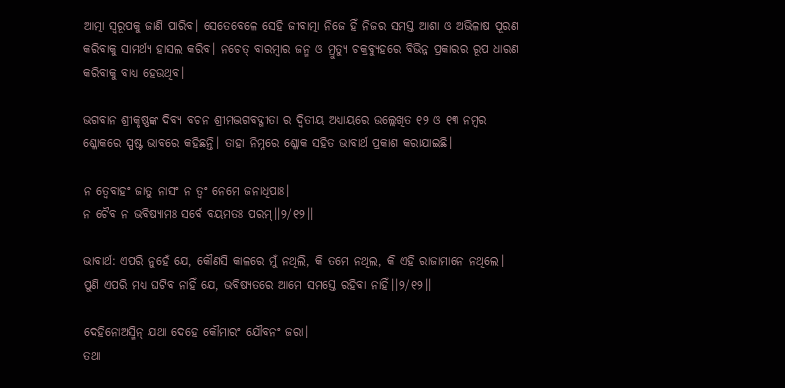ଆତ୍ମା ସ୍ବରୂପକୁ ଜାଣି ପାରିବ। ସେତେବେଳେ ସେହି ଜୀବାତ୍ମା ନିଜେ ହିଁ ନିଜର ସମସ୍ତ ଆଶା ଓ ଅଭିଳାଷ ପୂରଣ କରିବାକୁ ସାମର୍ଥ୍ଯ ହାସଲ କରିବ। ନଚେତ୍ ବାରମ୍ବାର ଜନ୍ମ ଓ ମ୍ରୁତ୍ୟୁ ଚକ୍ରବ୍ୟୁହରେ ବିଭିନ୍ନ ପ୍ରକାରର ରୂପ ଧାରଣ କରିବାକୁ ବାଧ୍ଯ ହେଉଥିବ।

ଭଗବାନ ଶ୍ରୀକୃଷ୍ଣଙ୍କ ଦିବ୍ୟ ବଚନ ଶ୍ରୀମଦ୍ଭଗବଦ୍ଗୀତା ର ଦ୍ବିତୀୟ ଅଧ୍ୟାୟରେ ଉଲ୍ଲେଖିତ ୧୨ ଓ ୧୩ ନମ୍ବର ଶ୍ଳୋକରେ ସ୍ପଷ୍ଟ ଭାବରେ କହିଛନ୍ତି। ତାହା ନିମ୍ନରେ ଶ୍ଳୋକ ସହିତ ଭାବାର୍ଥ ପ୍ରକାଶ କରାଯାଇଛି।

ନ ତ୍ବେବାହଂ ଜାତୁ ନାସଂ ନ ତ୍ବଂ ନେମେ ଜନାଧିପାଃ।
ନ ଚୈବ ନ ଭବିଷ୍ୟାମଃ ସର୍ବେ ବୟମତଃ ପରମ୍।।୨/୧୨।।

ଭାବାର୍ଥ: ଏପରି ନୁହେଁ ଯେ, କୌଣସି କାଳରେ ମୁଁ ନଥିଲି, କି ତମେ ନଥିଲ, କି ଏହି ରାଜାମାନେ ନଥିଲେ। ପୁଣି ଏପରି ମଧ୍ଯ ଘଟିବ ନାହିଁ ଯେ, ଭବିଷ୍ଯତରେ ଆମେ ସମସ୍ତେ ରହିବା ନାହିଁ।।୨/୧୨।।

ଦେହିନୋଅସ୍ମିନ୍ ଯଥା ଦେହେ କୌମାରଂ ଯୌବନଂ ଜରା।
ତଥା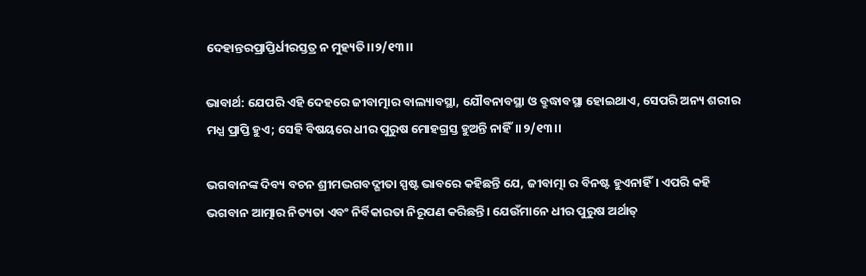ଦେହାନ୍ତରପ୍ରାପ୍ତିର୍ଧୀରସ୍ତତ୍ର ନ ମୁହ୍ୟତି।।୨/୧୩।।

ଭାବାର୍ଥ: ଯେପରି ଏହି ଦେହରେ ଜୀବାତ୍ମାର ବାଲ୍ୟାବସ୍ଥା, ଯୌବନାବସ୍ଥା ଓ ବ୍ରୁଦ୍ଧାବସ୍ଥା ହୋଇଥାଏ, ସେପରି ଅନ୍ୟ ଶରୀର ମଧ୍ଯ ପ୍ରାପ୍ତି ହୁଏ; ସେହି ବିଷୟରେ ଧୀର ପୁରୁଷ ମୋହଗ୍ରସ୍ତ ହୁଅନ୍ତି ନାହିଁ।।୨/୧୩।।

ଭଗବାନଙ୍କ ଦିବ୍ୟ ବଚନ ଶ୍ରୀମଦ୍ଭଗବଦ୍ଗୀତା ସ୍ପଷ୍ଟ ଭାବରେ କହିଛନ୍ତି ଯେ, ଜୀବାତ୍ମା ର ବିନଷ୍ଟ ହୁଏନାହିଁ। ଏପରି କହି ଭଗବାନ ଆତ୍ମାର ନିତ୍ୟତା ଏବଂ ନିର୍ବିକାରତା ନିରୂପଣ କରିଛନ୍ତି। ଯେଉଁମାନେ ଧୀର ପୁରୁଷ ଅର୍ଥାତ୍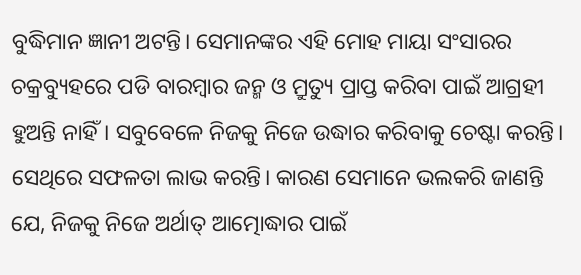ବୁଦ୍ଧିମାନ ଜ୍ଞାନୀ ଅଟନ୍ତି। ସେମାନଙ୍କର ଏହି ମୋହ ମାୟା ସଂସାରର ଚକ୍ରବ୍ୟୁହରେ ପଡି ବାରମ୍ବାର ଜନ୍ମ ଓ ମ୍ରୁତ୍ୟୁ ପ୍ରାପ୍ତ କରିବା ପାଇଁ ଆଗ୍ରହୀ ହୁଅନ୍ତି ନାହିଁ। ସବୁବେଳେ ନିଜକୁ ନିଜେ ଉଦ୍ଧାର କରିବାକୁ ଚେଷ୍ଟା କରନ୍ତି। ସେଥିରେ ସଫଳତା ଲାଭ କରନ୍ତି। କାରଣ ସେମାନେ ଭଲକରି ଜାଣନ୍ତି ଯେ, ନିଜକୁ ନିଜେ ଅର୍ଥାତ୍ ଆତ୍ମୋଦ୍ଧାର ପାଇଁ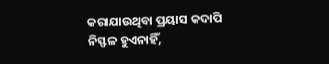କରାଯାଉଥିବା ପ୍ରୟାସ କଦାପି ନିସ୍ଫଳ ହୁଏନାହିଁ,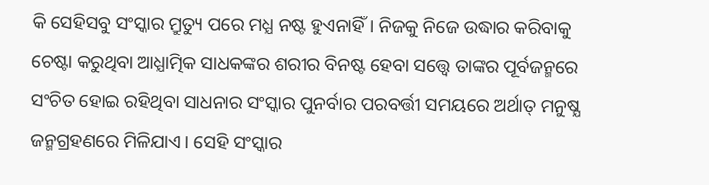କି ସେହିସବୁ ସଂସ୍କାର ମ୍ରୁତ୍ୟୁ ପରେ ମଧ୍ଯ ନଷ୍ଟ ହୁଏନାହିଁ। ନିଜକୁ ନିଜେ ଉଦ୍ଧାର କରିବାକୁ ଚେଷ୍ଟା କରୁଥିବା ଆଧ୍ଯାତ୍ମିକ ସାଧକଙ୍କର ଶରୀର ବିନଷ୍ଟ ହେବା ସତ୍ତ୍ବେ ତାଙ୍କର ପୂର୍ବଜନ୍ମରେ ସଂଚିତ ହୋଇ ରହିଥିବା ସାଧନାର ସଂସ୍କାର ପୁନର୍ବାର ପରବର୍ତ୍ତୀ ସମୟରେ ଅର୍ଥାତ୍ ମନୁଷ୍ଯ ଜନ୍ମଗ୍ରହଣରେ ମିଳିଯାଏ। ସେହି ସଂସ୍କାର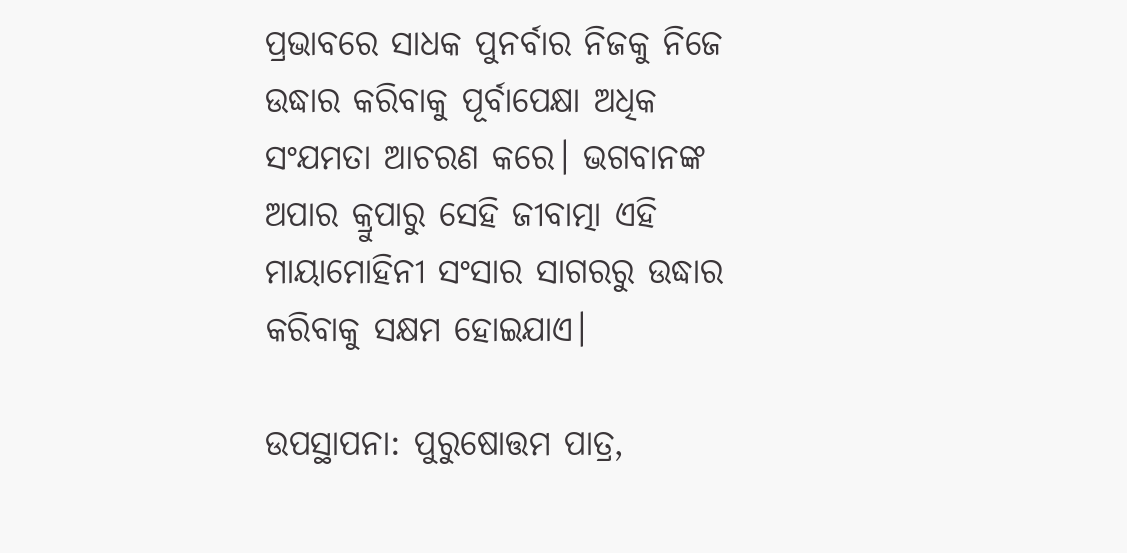ପ୍ରଭାବରେ ସାଧକ ପୁନର୍ବାର ନିଜକୁ ନିଜେ ଉଦ୍ଧାର କରିବାକୁ ପୂର୍ବାପେକ୍ଷା ଅଧିକ ସଂଯମତା ଆଚରଣ କରେ। ଭଗବାନଙ୍କ ଅପାର କ୍ରୁପାରୁ ସେହି ଜୀବାତ୍ମା ଏହି ମାୟାମୋହିନୀ ସଂସାର ସାଗରରୁ ଉଦ୍ଧାର କରିବାକୁ ସକ୍ଷମ ହୋଇଯାଏ।

ଉପସ୍ଥାପନା: ପୁରୁଷୋତ୍ତମ ପାତ୍ର,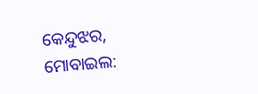କେନ୍ଦୁଝର, ମୋବାଇଲ: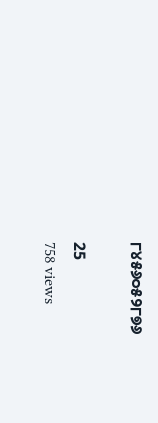୮୪୫୬୦୫୨୮୭୬

25
758 views